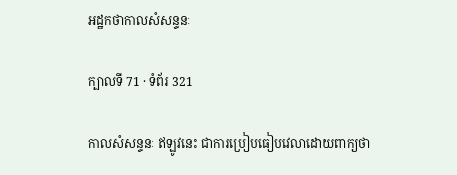អដ្ឋកថាកាលសំសន្ទនៈ

ក្បាលទី 71 · ទំព័រ 321

កាលសំសន្ទនៈ ឥឡូវនេះ ជាការប្រៀបធៀបវេលាដោយពាក្យថា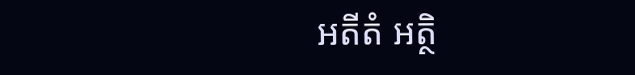អតីតំ អត្ថិ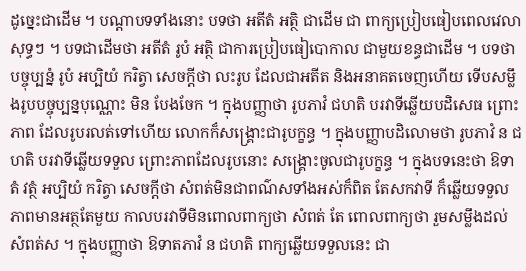ដូច្នេះជាដើម ។ បណ្តាបទទាំងនោះ បទថា អតីតំ អត្ថិ ជាដើម ជា ពាក្យប្រៀបធៀបពេលវេលាសុទ្ធៗ ។ បទជាដើមថា អតីតំ រូបំ អត្ថិ ជាការប្រៀបធៀបោកាល ជាមួយខន្ធជាដើម ។ បទថា បច្ចុប្បន្នំ រូបំ អប្បិយំ ករិត្វា សេចក្តីថា លះរូប ដែលជាអតីត និងអនាគតចេញហើយ ទើបសម្លឹងរូបបច្ចុប្បន្នបុណ្ណោះ មិន បែងចែក ។ ក្នុងបញ្ញាថា រូបភាវំ ជហតិ បរវាទីឆ្លើយបដិសេធ ព្រោះភាព ដែលរូបរលត់ទៅហើយ លោកក៏សង្គ្រោះជារូបក្ខន្ធ ។ ក្នុងបញ្ញាបដិលោមថា រូបភាវំ ន ជហតិ បរវាទីឆ្លើយទទួល ព្រោះភាពដែលរូបនោះ សង្គ្រោះចូលជារូបក្ខន្ធ ។ ក្នុងបទនេះថា ឱទាតំ វត្ថំ អប្បិយំ ករិត្វា សេចក្តីថា សំពត់មិនជាពណ៌សទាំងអស់ក៏ពិត តែសកវាទី ក៏ឆ្លើយទទួលភាពមានអត្ថតែមួយ កាលបរវាទីមិនពោលពាក្យថា សំពត់ តែ ពោលពាក្យថា រួមសម្លឹងដល់សំពត់ស ។ ក្នុងបញ្ញាថា ឱទាតភាវំ ន ជហតិ ពាក្យឆ្លើយទទួលនេះ ជា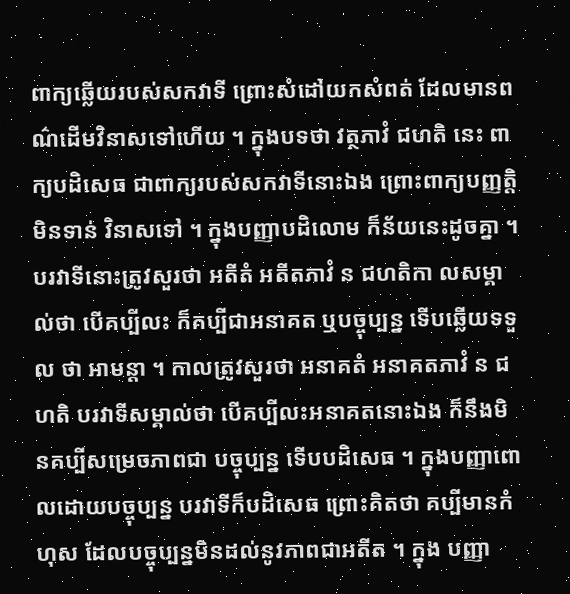ពាក្យឆ្លើយរបស់សកវាទី ព្រោះសំដៅយកសំពត់ ដែលមានពណ៌ដើមវិនាសទៅហើយ ។ ក្នុងបទថា វត្ថភាវំ ជហតិ នេះ ពាក្យបដិសេធ ជាពាក្យរបស់សកវាទីនោះឯង ព្រោះពាក្យបញ្ញត្តិមិនទាន់ វិនាសទៅ ។ ក្នុងបញ្ញាបដិលោម ក៏ន័យនេះដូចគ្នា ។ បរវាទីនោះត្រូវសួរថា អតីតំ អតីតភាវំ ន ជហតិកា លសម្គាល់ថា បើគប្បីលះ ក៏គប្បីជាអនាគត ឬបច្ចុប្បន្ន ទើបឆ្លើយទទួល ថា អាមន្តា ។ កាលត្រូវសួរថា អនាគតំ អនាគតភាវំ ន ជហតិ បរវាទីសម្គាល់ថា បើគប្បីលះអនាគតនោះឯង ក៏នឹងមិនគប្បីសម្រេចភាពជា បច្ចុប្បន្ន ទើបបដិសេធ ។ ក្នុងបញ្ញាពោលដោយបច្ចុប្បន្ន បរវាទីក៏បដិសេធ ព្រោះគិតថា គប្បីមានកំហុស ដែលបច្ចុប្បន្នមិនដល់នូវភាពជាអតីត ។ ក្នុង បញ្ញា